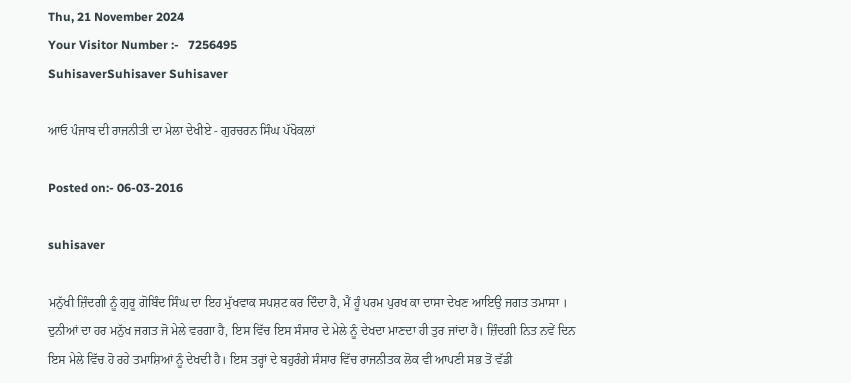Thu, 21 November 2024
Your Visitor Number :-   7256495
SuhisaverSuhisaver Suhisaver

ਆਓ ਪੰਜਾਬ ਦੀ ਰਾਜਨੀਤੀ ਦਾ ਮੇਲਾ ਦੇਖੀਏ - ਗੁਰਚਰਨ ਸਿੰਘ ਪੱਖੋਕਲਾਂ

Posted on:- 06-03-2016

suhisaver

ਮਨੁੱਖੀ ਜ਼ਿੰਦਗੀ ਨੂੰ ਗੁਰੂ ਗੋਬਿੰਦ ਸਿੰਘ ਦਾ ਇਹ ਮੁੱਖਵਾਕ ਸਪਸ਼ਟ ਕਰ ਦਿੰਦਾ ਹੈ, ਮੈਂ ਹੂੰ ਪਰਮ ਪੁਰਖ ਕਾ ਦਾਸਾ ਦੇਖਣ ਆਇਉ ਜਗਤ ਤਮਾਸਾ । ਦੁਨੀਆਂ ਦਾ ਹਰ ਮਨੁੱਖ ਜਗਤ ਜੋ ਮੇਲੇ ਵਰਗਾ ਹੈ, ਇਸ ਵਿੱਚ ਇਸ ਸੰਸਾਰ ਦੇ ਮੇਲੇ ਨੂੰ ਦੇਖਦਾ ਮਾਣਦਾ ਹੀ ਤੁਰ ਜਾਂਦਾ ਹੈ। ਜ਼ਿੰਦਗੀ ਨਿਤ ਨਵੇਂ ਦਿਨ ਇਸ ਮੇਲੇ ਵਿੱਚ ਹੋ ਰਹੇ ਤਮਾਸ਼ਿਆਂ ਨੂੰ ਦੇਖਦੀ ਹੈ। ਇਸ ਤਰ੍ਹਾਂ ਦੇ ਬਹੁਰੰਗੇ ਸੰਸਾਰ ਵਿੱਚ ਰਾਜਨੀਤਕ ਲੋਕ ਵੀ ਆਪਣੀ ਸਭ ਤੋਂ ਵੱਡੀ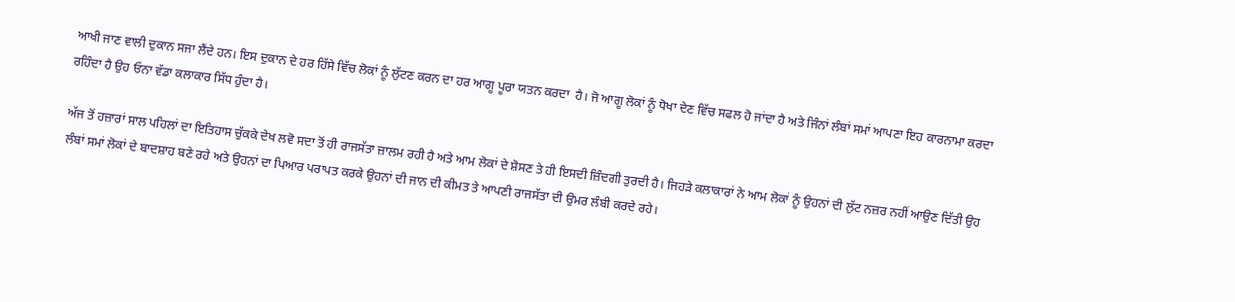ਆਖੀ ਜਾਣ ਵਾਲੀ ਦੁਕਾਨ ਸਜਾ ਲੈਂਦੇ ਹਨ। ਇਸ ਦੁਕਾਨ ਦੇ ਹਰ ਹਿੱਸੇ ਵਿੱਚ ਲੋਕਾਂ ਨੂੰ ਲੁੱਟਣ ਕਰਨ ਦਾ ਹਰ ਆਗੂ ਪੂਰਾ ਯਤਨ ਕਰਦਾ  ਹੈ। ਜੋ ਆਗੂ ਲੋਕਾਂ ਨੂੰ ਧੋਖਾ ਦੇਣ ਵਿੱਚ ਸਫਲ ਹੋ ਜਾਂਦਾ ਹੈ ਅਤੇ ਜਿੰਨਾਂ ਲੰਬਾਂ ਸਮਾਂ ਆਪਣਾ ਇਹ ਕਾਰਨਾਮਾ ਕਰਦਾ ਰਹਿੰਦਾ ਹੈ ਉਹ ਓਨਾ ਵੱਡਾ ਕਲਾਕਾਰ ਸਿੱਧ ਹੁੰਦਾ ਹੈ।

ਅੱਜ ਤੋਂ ਹਜ਼ਾਰਾਂ ਸਾਲ ਪਹਿਲਾਂ ਦਾ ਇਤਿਹਾਸ ਚੁੱਕਕੇ ਦੇਖ ਲਵੋ ਸਦਾ ਤੋਂ ਹੀ ਰਾਜਸੱਤਾ ਜ਼ਾਲਮ ਰਹੀ ਹੈ ਅਤੇ ਆਮ ਲੋਕਾਂ ਦੇ ਸ਼ੋਸਣ ਤੇ ਹੀ ਇਸਦੀ ਜ਼ਿੰਦਗੀ ਤੁਰਦੀ ਹੈ। ਜਿਹੜੇ ਕਲਾਕਾਰਾਂ ਨੇ ਆਮ ਲੋਕਾਂ ਨੂੰ ਉਹਨਾਂ ਦੀ ਲੁੱਟ ਨਜ਼ਰ ਨਹੀਂ ਆਉਣ ਦਿੱਤੀ ਉਹ ਲੰਬਾਂ ਸਮਾਂ ਲੋਕਾਂ ਦੇ ਬਾਦਸ਼ਾਹ ਬਣੇ ਰਹੇ ਅਤੇ ਉਹਨਾਂ ਦਾ ਪਿਆਰ ਪਰਾਪਤ ਕਰਕੇ ਉਹਨਾਂ ਦੀ ਜਾਨ ਦੀ ਕੀਮਤ ਤੇ ਆਪਣੀ ਰਾਜਸੱਤਾ ਦੀ ਉਮਰ ਲੰਬੀ ਕਰਦੇ ਰਹੇ।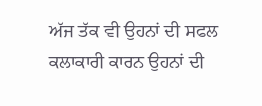ਅੱਜ ਤੱਕ ਵੀ ਉਹਨਾਂ ਦੀ ਸਫਲ ਕਲਾਕਾਰੀ ਕਾਰਨ ਉਹਨਾਂ ਦੀ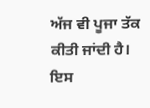ਅੱਜ ਵੀ ਪੂਜਾ ਤੱਕ ਕੀਤੀ ਜਾਂਦੀ ਹੈ। ਇਸ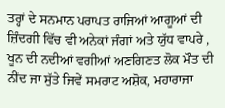ਤਰ੍ਹਾਂ ਦੇ ਸਨਮਾਨ ਪਰਾਪਤ ਰਾਜਿਆਂ ਆਗੂਆਂ ਦੀ ਜ਼ਿੰਦਗੀ ਵਿੱਚ ਵੀ ਅਨੇਕਾਂ ਜੰਗਾਂ ਅਤੇ ਯੁੱਧ ਵਾਪਰੇ , ਖੂਨ ਦੀ ਨਦੀਆਂ ਵਗੀਆਂ ਅਣਗਿਣਤ ਲੋਕ ਮੌਤ ਦੀ ਨੀਂਦ ਜਾ ਸੁੱਤੇ ਜਿਵੇਂ ਸਮਰਾਟ ਅਸ਼ੋਕ, ਮਹਾਰਾਜਾ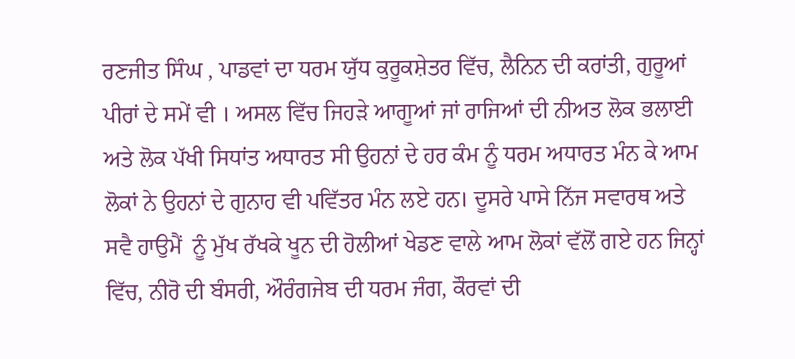ਰਣਜੀਤ ਸਿੰਘ , ਪਾਡਵਾਂ ਦਾ ਧਰਮ ਯੁੱਧ ਕੁਰੂਕਸ਼ੇਤਰ ਵਿੱਚ, ਲੈਨਿਨ ਦੀ ਕਰਾਂਤੀ, ਗੁਰੂਆਂ ਪੀਰਾਂ ਦੇ ਸਮੇਂ ਵੀ । ਅਸਲ ਵਿੱਚ ਜਿਹੜੇ ਆਗੂਆਂ ਜਾਂ ਰਾਜਿਆਂ ਦੀ ਨੀਅਤ ਲੋਕ ਭਲਾਈ  ਅਤੇ ਲੋਕ ਪੱਖੀ ਸਿਧਾਂਤ ਅਧਾਰਤ ਸੀ ਉਹਨਾਂ ਦੇ ਹਰ ਕੰਮ ਨੂੰ ਧਰਮ ਅਧਾਰਤ ਮੰਨ ਕੇ ਆਮ ਲੋਕਾਂ ਨੇ ਉਹਨਾਂ ਦੇ ਗੁਨਾਹ ਵੀ ਪਵਿੱਤਰ ਮੰਨ ਲਏ ਹਨ। ਦੂਸਰੇ ਪਾਸੇ ਨਿੱਜ ਸਵਾਰਥ ਅਤੇ ਸਵੈ ਹਾਉਮੈਂ  ਨੂੰ ਮੁੱਖ ਰੱਖਕੇ ਖੂਨ ਦੀ ਹੋਲੀਆਂ ਖੇਡਣ ਵਾਲੇ ਆਮ ਲੋਕਾਂ ਵੱਲੋਂ ਗਏ ਹਨ ਜਿਨ੍ਹਾਂ ਵਿੱਚ, ਨੀਰੋ ਦੀ ਬੰਸਰੀ, ਔਰੰਗਜੇਬ ਦੀ ਧਰਮ ਜੰਗ, ਕੌਰਵਾਂ ਦੀ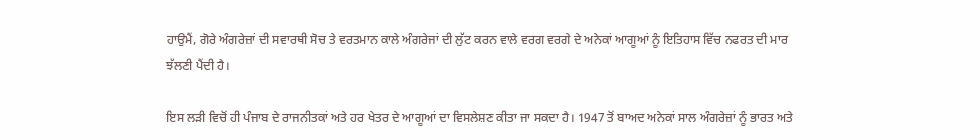ਹਾਉਮੈਂ, ਗੋਰੇ ਅੰਗਰੇਜ਼ਾਂ ਦੀ ਸਵਾਰਥੀ ਸੋਚ ਤੇ ਵਰਤਮਾਨ ਕਾਲੇ ਅੰਗਰੇਜਾਂ ਦੀ ਲੁੱਟ ਕਰਨ ਵਾਲੇ ਵਰਗ ਵਰਗੇ ਦੇ ਅਨੇਕਾਂ ਆਗੂਆਂ ਨੂੰ ਇਤਿਹਾਸ ਵਿੱਚ ਨਫਰਤ ਦੀ ਮਾਰ ਝੱਲਣੀ ਪੈਂਦੀ ਹੈ।

ਇਸ ਲੜੀ ਵਿਚੋਂ ਹੀ ਪੰਜਾਬ ਦੇ ਰਾਜਨੀਤਕਾਂ ਅਤੇ ਹਰ ਖੇਤਰ ਦੇ ਆਗੂਆਂ ਦਾ ਵਿਸਲੇਸ਼ਣ ਕੀਤਾ ਜਾ ਸਕਦਾ ਹੈ। 1947 ਤੋਂ ਬਾਅਦ ਅਨੇਕਾਂ ਸਾਲ ਅੰਗਰੇਜ਼ਾਂ ਨੂੰ ਭਾਰਤ ਅਤੇ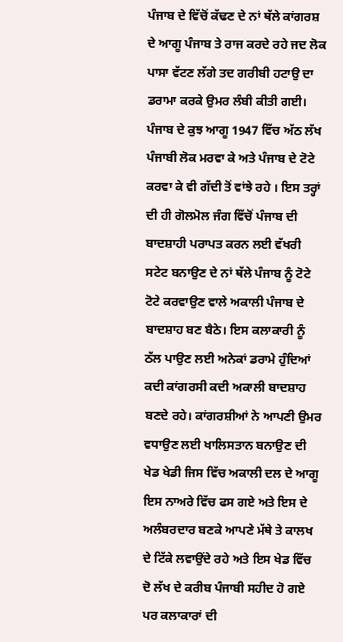ਪੰਜਾਬ ਦੇ ਵਿੱਚੋਂ ਕੱਢਣ ਦੇ ਨਾਂ ਥੱਲੇ ਕਾਂਗਰਸ਼ ਦੇ ਆਗੂ ਪੰਜਾਬ ਤੇ ਰਾਜ ਕਰਦੇ ਰਹੇ ਜਦ ਲੋਕ ਪਾਸਾ ਵੱਟਣ ਲੱਗੇ ਤਦ ਗਰੀਬੀ ਹਟਾਉ ਦਾ ਡਰਾਮਾ ਕਰਕੇ ਉਮਰ ਲੰਬੀ ਕੀਤੀ ਗਈ। ਪੰਜਾਬ ਦੇ ਕੁਝ ਆਗੂ 1947 ਵਿੱਚ ਅੱਠ ਲੱਖ ਪੰਜਾਬੀ ਲੋਕ ਮਰਵਾ ਕੇ ਅਤੇ ਪੰਜਾਬ ਦੇ ਟੋਟੇ ਕਰਵਾ ਕੇ ਵੀ ਗੱਦੀ ਤੋਂ ਵਾਂਝੇ ਰਹੇ । ਇਸ ਤਰ੍ਹਾਂ ਦੀ ਹੀ ਗੋਲਮੋਲ ਜੰਗ ਵਿੱਚੋਂ ਪੰਜਾਬ ਦੀ ਬਾਦਸ਼ਾਹੀ ਪਰਾਪਤ ਕਰਨ ਲਈ ਵੱਖਰੀ ਸਟੇਟ ਬਨਾਉਣ ਦੇ ਨਾਂ ਥੱਲੇ ਪੰਜਾਬ ਨੂੰ ਟੋਟੇ ਟੋਟੇ ਕਰਵਾਉਣ ਵਾਲੇ ਅਕਾਲੀ ਪੰਜਾਬ ਦੇ ਬਾਦਸ਼ਾਹ ਬਣ ਬੈਠੇ। ਇਸ ਕਲਾਕਾਰੀ ਨੂੰ ਠੱਲ ਪਾਉਣ ਲਈ ਅਨੇਕਾਂ ਡਰਾਮੇ ਹੁੰਦਿਆਂ ਕਦੀ ਕਾਂਗਰਸੀ ਕਦੀ ਅਕਾਲੀ ਬਾਦਸ਼ਾਹ ਬਣਦੇ ਰਹੇ। ਕਾਂਗਰਸ਼ੀਆਂ ਨੇ ਆਪਣੀ ਉਮਰ ਵਧਾਉਣ ਲਈ ਖਾਲਿਸਤਾਨ ਬਨਾਉਣ ਦੀ ਖੇਡ ਖੇਡੀ ਜਿਸ ਵਿੱਚ ਅਕਾਲੀ ਦਲ ਦੇ ਆਗੂ ਇਸ ਨਾਅਰੇ ਵਿੱਚ ਫਸ ਗਏ ਅਤੇ ਇਸ ਦੇ ਅਲੰਬਰਦਾਰ ਬਣਕੇ ਆਪਣੇ ਮੱਥੇ ਤੇ ਕਾਲਖ ਦੇ ਟਿੱਕੇ ਲਵਾਉਂਦੇ ਰਹੇ ਅਤੇ ਇਸ ਖੇਡ ਵਿੱਚ ਦੋ ਲੱਖ ਦੇ ਕਰੀਬ ਪੰਜਾਬੀ ਸਹੀਦ ਹੋ ਗਏ ਪਰ ਕਲਾਕਾਰਾਂ ਦੀ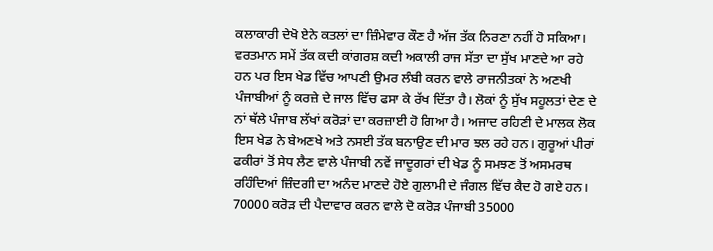ਕਲਾਕਾਰੀ ਦੇਖੋ ਏਨੇ ਕਤਲਾਂ ਦਾ ਜ਼ਿੰਮੇਵਾਰ ਕੌਣ ਹੈ ਅੱਜ ਤੱਕ ਨਿਰਣਾ ਨਹੀਂ ਹੋ ਸਕਿਆ। ਵਰਤਮਾਨ ਸਮੇਂ ਤੱਕ ਕਦੀ ਕਾਂਗਰਸ਼ ਕਦੀ ਅਕਾਲੀ ਰਾਜ ਸੱਤਾ ਦਾ ਸੁੱਖ ਮਾਣਦੇ ਆ ਰਹੇ ਹਨ ਪਰ ਇਸ ਖੇਡ ਵਿੱਚ ਆਪਣੀ ਉਮਰ ਲੰਬੀ ਕਰਨ ਵਾਲੇ ਰਾਜਨੀਤਕਾਂ ਨੇ ਅਣਖੀ ਪੰਜਾਬੀਆਂ ਨੂੰ ਕਰਜ਼ੇ ਦੇ ਜਾਲ ਵਿੱਚ ਫਸਾ ਕੇ ਰੱਖ ਦਿੱਤਾ ਹੈ। ਲੋਕਾਂ ਨੂੰ ਸੁੱਖ ਸਹੂਲਤਾਂ ਦੇਣ ਦੇ ਨਾਂ ਥੱਲੇ ਪੰਜਾਬ ਲੱਖਾਂ ਕਰੋੜਾਂ ਦਾ ਕਰਜ਼ਾਈ ਹੋ ਗਿਆ ਹੈ। ਅਜਾਦ ਰਹਿਣੀ ਦੇ ਮਾਲਕ ਲੋਕ ਇਸ ਖੇਡ ਨੇ ਬੇਅਣਖੇ ਅਤੇ ਨਸਈ ਤੱਕ ਬਨਾਉਣ ਦੀ ਮਾਰ ਝਲ ਰਹੇ ਹਨ। ਗੁਰੂਆਂ ਪੀਰਾਂ ਫਕੀਰਾਂ ਤੋਂ ਸੇਧ ਲੈਣ ਵਾਲੇ ਪੰਜਾਬੀ ਨਵੇਂ ਜਾਦੂਗਰਾਂ ਦੀ ਖੇਡ ਨੂੰ ਸਮਝਣ ਤੋਂ ਅਸਮਰਥ ਰਹਿੰਦਿਆਂ ਜ਼ਿੰਦਗੀ ਦਾ ਅਨੰਦ ਮਾਣਦੇ ਹੋਏ ਗੁਲਾਮੀ ਦੇ ਜੰਗਲ ਵਿੱਚ ਕੈਦ ਹੋ ਗਏ ਹਨ। 70000 ਕਰੋੜ ਦੀ ਪੈਦਾਵਾਰ ਕਰਨ ਵਾਲੇ ਦੋ ਕਰੋੜ ਪੰਜਾਬੀ 35000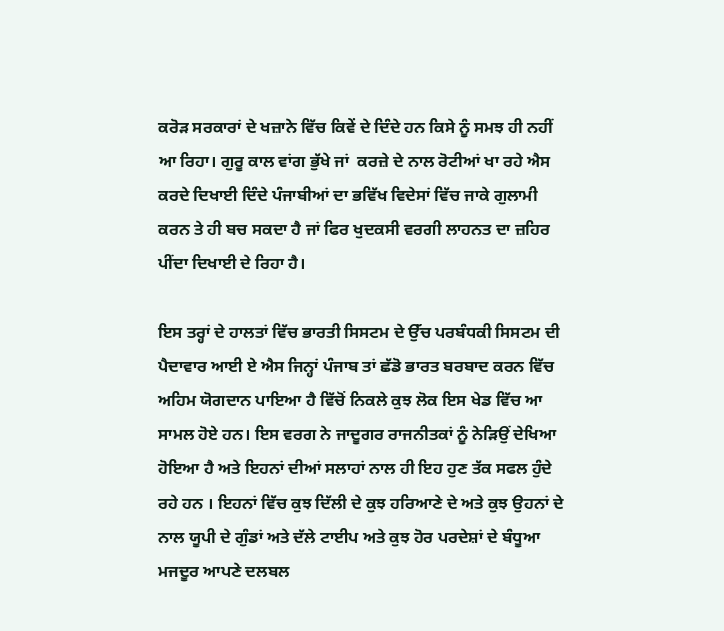ਕਰੋੜ ਸਰਕਾਰਾਂ ਦੇ ਖਜ਼ਾਨੇ ਵਿੱਚ ਕਿਵੇਂ ਦੇ ਦਿੰਦੇ ਹਨ ਕਿਸੇ ਨੂੰ ਸਮਝ ਹੀ ਨਹੀਂ ਆ ਰਿਹਾ। ਗੁਰੂ ਕਾਲ ਵਾਂਗ ਭੁੱਖੇ ਜਾਂ  ਕਰਜ਼ੇ ਦੇ ਨਾਲ ਰੋਟੀਆਂ ਖਾ ਰਹੇ ਐਸ ਕਰਦੇ ਦਿਖਾਈ ਦਿੰਦੇ ਪੰਜਾਬੀਆਂ ਦਾ ਭਵਿੱਖ ਵਿਦੇਸਾਂ ਵਿੱਚ ਜਾਕੇ ਗੁਲਾਮੀ ਕਰਨ ਤੇ ਹੀ ਬਚ ਸਕਦਾ ਹੈ ਜਾਂ ਫਿਰ ਖੁਦਕਸੀ ਵਰਗੀ ਲਾਹਨਤ ਦਾ ਜ਼ਹਿਰ ਪੀਂਦਾ ਦਿਖਾਈ ਦੇ ਰਿਹਾ ਹੈ।

ਇਸ ਤਰ੍ਹਾਂ ਦੇ ਹਾਲਤਾਂ ਵਿੱਚ ਭਾਰਤੀ ਸਿਸਟਮ ਦੇ ਉੱਚ ਪਰਬੰਧਕੀ ਸਿਸਟਮ ਦੀ ਪੈਦਾਵਾਰ ਆਈ ਏ ਐਸ ਜਿਨ੍ਹਾਂ ਪੰਜਾਬ ਤਾਂ ਛੱਡੋ ਭਾਰਤ ਬਰਬਾਦ ਕਰਨ ਵਿੱਚ ਅਹਿਮ ਯੋਗਦਾਨ ਪਾਇਆ ਹੈ ਵਿੱਚੋਂ ਨਿਕਲੇ ਕੁਝ ਲੋਕ ਇਸ ਖੇਡ ਵਿੱਚ ਆ ਸਾਮਲ ਹੋਏ ਹਨ। ਇਸ ਵਰਗ ਨੇ ਜਾਦੂਗਰ ਰਾਜਨੀਤਕਾਂ ਨੂੰ ਨੇੜਿਉਂ ਦੇਖਿਆ ਹੋਇਆ ਹੈ ਅਤੇ ਇਹਨਾਂ ਦੀਆਂ ਸਲਾਹਾਂ ਨਾਲ ਹੀ ਇਹ ਹੁਣ ਤੱਕ ਸਫਲ ਹੁੰਦੇ ਰਹੇ ਹਨ । ਇਹਨਾਂ ਵਿੱਚ ਕੁਝ ਦਿੱਲੀ ਦੇ ਕੁਝ ਹਰਿਆਣੇ ਦੇ ਅਤੇ ਕੁਝ ਉਹਨਾਂ ਦੇ ਨਾਲ ਯੂਪੀ ਦੇ ਗੁੰਡਾਂ ਅਤੇ ਦੱਲੇ ਟਾਈਪ ਅਤੇ ਕੁਝ ਹੋਰ ਪਰਦੇਸ਼ਾਂ ਦੇ ਬੰਧੂਆ ਮਜਦੂਰ ਆਪਣੇ ਦਲਬਲ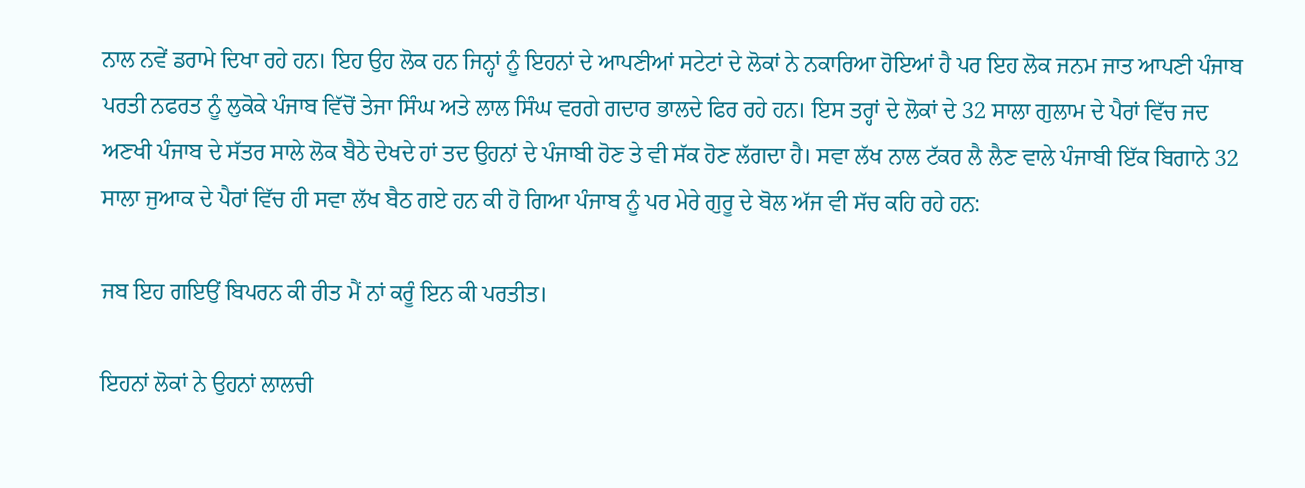ਨਾਲ ਨਵੇਂ ਡਰਾਮੇ ਦਿਖਾ ਰਹੇ ਹਨ। ਇਹ ਉਹ ਲੋਕ ਹਨ ਜਿਨ੍ਹਾਂ ਨੂੰ ਇਹਨਾਂ ਦੇ ਆਪਣੀਆਂ ਸਟੇਟਾਂ ਦੇ ਲੋਕਾਂ ਨੇ ਨਕਾਰਿਆ ਹੋਇਆਂ ਹੈ ਪਰ ਇਹ ਲੋਕ ਜਨਮ ਜਾਤ ਆਪਣੀ ਪੰਜਾਬ ਪਰਤੀ ਨਫਰਤ ਨੂੰ ਲੁਕੋਕੇ ਪੰਜਾਬ ਵਿੱਚੋਂ ਤੇਜਾ ਸਿੰਘ ਅਤੇ ਲਾਲ ਸਿੰਘ ਵਰਗੇ ਗਦਾਰ ਭਾਲਦੇ ਫਿਰ ਰਹੇ ਹਨ। ਇਸ ਤਰ੍ਹਾਂ ਦੇ ਲੋਕਾਂ ਦੇ 32 ਸਾਲਾ ਗੁਲਾਮ ਦੇ ਪੈਰਾਂ ਵਿੱਚ ਜਦ ਅਣਖੀ ਪੰਜਾਬ ਦੇ ਸੱਤਰ ਸਾਲੇ ਲੋਕ ਬੈਠੇ ਦੇਖਦੇ ਹਾਂ ਤਦ ਉਹਨਾਂ ਦੇ ਪੰਜਾਬੀ ਹੋਣ ਤੇ ਵੀ ਸੱਕ ਹੋਣ ਲੱਗਦਾ ਹੈ। ਸਵਾ ਲੱਖ ਨਾਲ ਟੱਕਰ ਲੈ ਲੈਣ ਵਾਲੇ ਪੰਜਾਬੀ ਇੱਕ ਬਿਗਾਨੇ 32 ਸਾਲਾ ਜੁਆਕ ਦੇ ਪੈਰਾਂ ਵਿੱਚ ਹੀ ਸਵਾ ਲੱਖ ਬੈਠ ਗਏ ਹਨ ਕੀ ਹੋ ਗਿਆ ਪੰਜਾਬ ਨੂੰ ਪਰ ਮੇਰੇ ਗੁਰੂ ਦੇ ਬੋਲ ਅੱਜ ਵੀ ਸੱਚ ਕਹਿ ਰਹੇ ਹਨ:

ਜਬ ਇਹ ਗਇਉਂ ਬਿਪਰਨ ਕੀ ਰੀਤ ਮੈਂ ਨਾਂ ਕਰੂੰ ਇਨ ਕੀ ਪਰਤੀਤ।

ਇਹਨਾਂ ਲੋਕਾਂ ਨੇ ਉਹਨਾਂ ਲਾਲਚੀ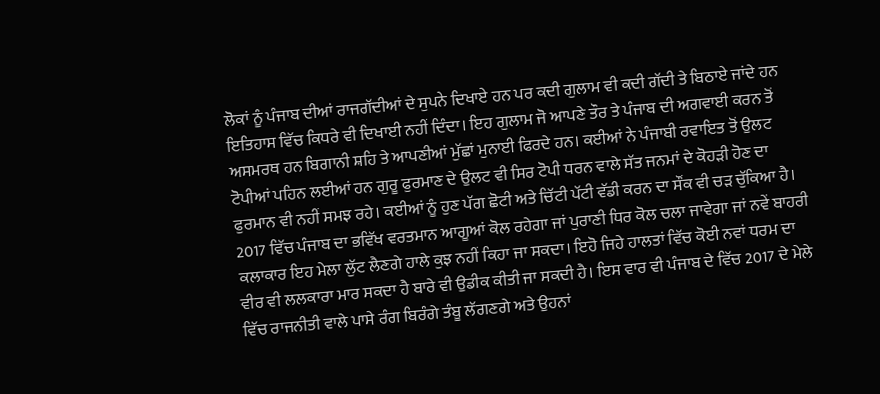ਲੋਕਾਂ ਨੂੰ ਪੰਜਾਬ ਦੀਆਂ ਰਾਜਗੱਦੀਆਂ ਦੇ ਸੁਪਨੇ ਦਿਖਾਏ ਹਨ ਪਰ ਕਦੀ ਗੁਲਾਮ ਵੀ ਕਦੀ ਗੱਦੀ ਤੇ ਬਿਠਾਏ ਜਾਂਦੇ ਹਨ ਇਤਿਹਾਸ ਵਿੱਚ ਕਿਧਰੇ ਵੀ ਦਿਖਾਈ ਨਹੀਂ ਦਿੰਦਾ। ਇਹ ਗੁਲਾਮ ਜੋ ਆਪਣੇ ਤੌਰ ਤੇ ਪੰਜਾਬ ਦੀ ਅਗਵਾਈ ਕਰਨ ਤੋਂ ਅਸਮਰਥ ਹਨ ਬਿਗਾਨੀ ਸ਼ਹਿ ਤੇ ਆਪਣੀਆਂ ਮੁੱਛਾਂ ਮੁਨਾਈ ਫਿਰਦੇ ਹਨ। ਕਈਆਂ ਨੇ ਪੰਜਾਬੀ ਰਵਾਇਤ ਤੋਂ ਉਲਟ ਟੋਪੀਆਂ ਪਹਿਨ ਲਈਆਂ ਹਨ ਗੁਰੂ ਫੁਰਮਾਣ ਦੇ ਉਲਟ ਵੀ ਸਿਰ ਟੋਪੀ ਧਰਨ ਵਾਲੇ ਸੱਤ ਜਨਮਾਂ ਦੇ ਕੋਹੜੀ ਹੋਣ ਦਾ ਫੁਰਮਾਨ ਵੀ ਨਹੀਂ ਸਮਝ ਰਹੇ। ਕਈਆਂ ਨੂੰ ਹੁਣ ਪੱਗ ਛੋਟੀ ਅਤੇ ਚਿੱਟੀ ਪੱਟੀ ਵੱਡੀ ਕਰਨ ਦਾ ਸੌਂਕ ਵੀ ਚੜ ਚੁੱਕਿਆ ਹੈ। 2017 ਵਿੱਚ ਪੰਜਾਬ ਦਾ ਭਵਿੱਖ ਵਰਤਮਾਨ ਆਗੂਆਂ ਕੋਲ ਰਹੇਗਾ ਜਾਂ ਪੁਰਾਣੀ ਧਿਰ ਕੋਲ ਚਲਾ ਜਾਵੇਗਾ ਜਾਂ ਨਵੇਂ ਬਾਹਰੀ ਕਲਾਕਾਰ ਇਹ ਮੇਲਾ ਲੁੱਟ ਲੈਣਗੇ ਹਾਲੇ ਕੁਝ ਨਹੀਂ ਕਿਹਾ ਜਾ ਸਕਦਾ। ਇਹੋ ਜਿਹੇ ਹਾਲਤਾਂ ਵਿੱਚ ਕੋਈ ਨਵਾਂ ਧਰਮ ਦਾ ਵੀਰ ਵੀ ਲਲਕਾਰਾ ਮਾਰ ਸਕਦਾ ਹੈ ਬਾਰੇ ਵੀ ਉਡੀਕ ਕੀਤੀ ਜਾ ਸਕਦੀ ਹੈ। ਇਸ ਵਾਰ ਵੀ ਪੰਜਾਬ ਦੇ ਵਿੱਚ 2017 ਦੇ ਮੇਲੇ ਵਿੱਚ ਰਾਜਨੀਤੀ ਵਾਲੇ ਪਾਸੇ ਰੰਗ ਬਿਰੰਗੇ ਤੰਬੂ ਲੱਗਣਗੇ ਅਤੇ ਉਹਨਾਂ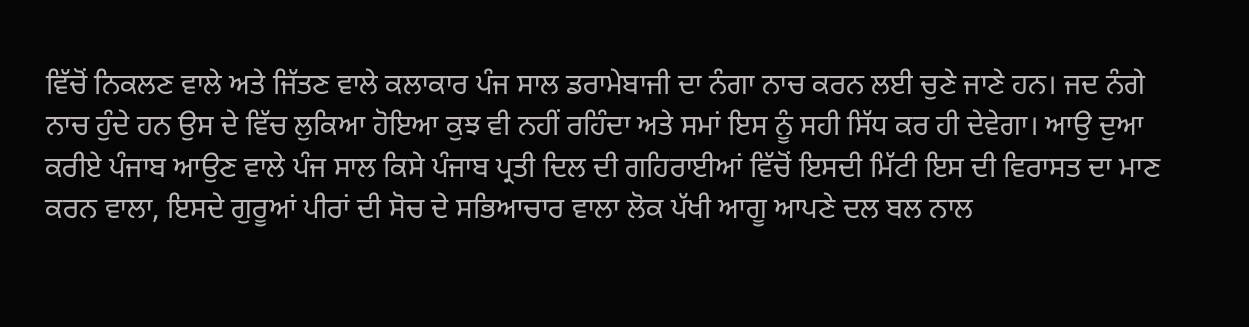ਵਿੱਚੋਂ ਨਿਕਲਣ ਵਾਲੇ ਅਤੇ ਜਿੱਤਣ ਵਾਲੇ ਕਲਾਕਾਰ ਪੰਜ ਸਾਲ ਡਰਾਮੇਬਾਜੀ ਦਾ ਨੰਗਾ ਨਾਚ ਕਰਨ ਲਈ ਚੁਣੇ ਜਾਣੇ ਹਨ। ਜਦ ਨੰਗੇ ਨਾਚ ਹੁੰਦੇ ਹਨ ਉਸ ਦੇ ਵਿੱਚ ਲੁਕਿਆ ਹੋਇਆ ਕੁਝ ਵੀ ਨਹੀਂ ਰਹਿੰਦਾ ਅਤੇ ਸਮਾਂ ਇਸ ਨੂੰ ਸਹੀ ਸਿੱਧ ਕਰ ਹੀ ਦੇਵੇਗਾ। ਆਉ ਦੁਆ ਕਰੀਏ ਪੰਜਾਬ ਆਉਣ ਵਾਲੇ ਪੰਜ ਸਾਲ ਕਿਸੇ ਪੰਜਾਬ ਪ੍ਰਤੀ ਦਿਲ ਦੀ ਗਹਿਰਾਈਆਂ ਵਿੱਚੋਂ ਇਸਦੀ ਮਿੱਟੀ ਇਸ ਦੀ ਵਿਰਾਸਤ ਦਾ ਮਾਣ ਕਰਨ ਵਾਲਾ, ਇਸਦੇ ਗੁਰੂਆਂ ਪੀਰਾਂ ਦੀ ਸੋਚ ਦੇ ਸਭਿਆਚਾਰ ਵਾਲਾ ਲੋਕ ਪੱਖੀ ਆਗੂ ਆਪਣੇ ਦਲ ਬਲ ਨਾਲ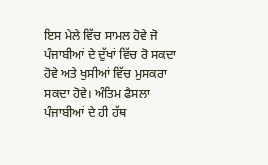ਇਸ ਮੇਲੇ ਵਿੱਚ ਸਾਮਲ ਹੋਵੇ ਜੋ ਪੰਜਾਬੀਆਂ ਦੇ ਦੁੱਖਾਂ ਵਿੱਚ ਰੋ ਸਕਦਾ ਹੋਵੇ ਅਤੇ ਖੁਸੀਆਂ ਵਿੱਚ ਮੁਸਕਰਾ ਸਕਦਾ ਹੋਵੇ। ਅੰਤਿਮ ਫੈਸਲਾ ਪੰਜਾਬੀਆਂ ਦੇ ਹੀ ਹੱਥ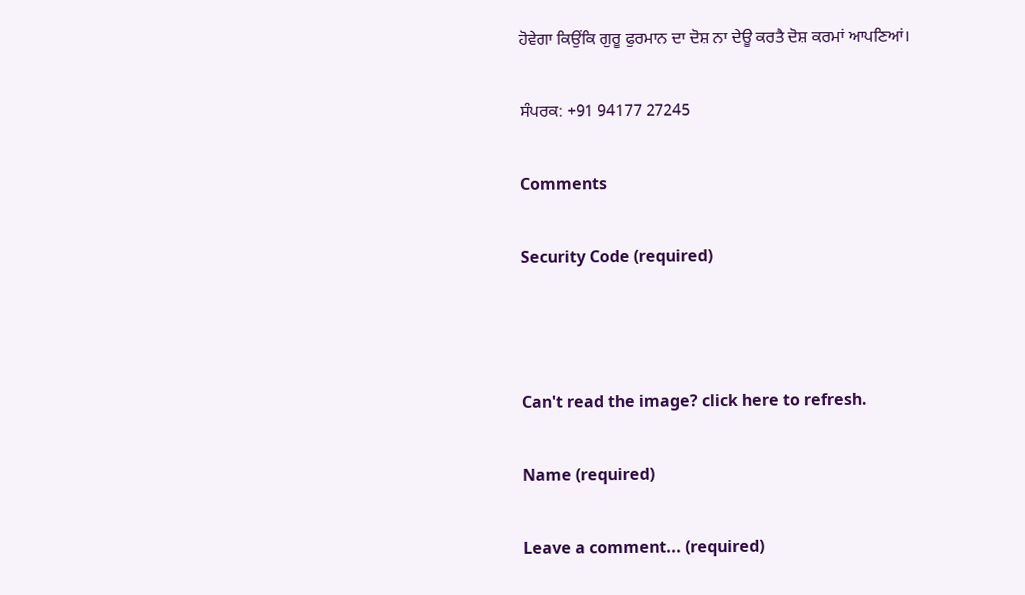ਹੋਵੇਗਾ ਕਿਉਂਕਿ ਗੁਰੂ ਫੁਰਮਾਨ ਦਾ ਦੋਸ਼ ਨਾ ਦੇਊ ਕਰਤੈ ਦੋਸ਼ ਕਰਮਾਂ ਆਪਣਿਆਂ।

ਸੰਪਰਕ: +91 94177 27245

Comments

Security Code (required)



Can't read the image? click here to refresh.

Name (required)

Leave a comment... (required)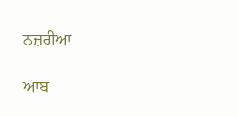ਨਜ਼ਰੀਆ

ਆਬ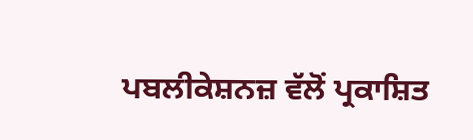ਪਬਲੀਕੇਸ਼ਨਜ਼ ਵੱਲੋਂ ਪ੍ਰਕਾਸ਼ਿਤ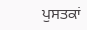ਪੁਸਤਕਾਂ